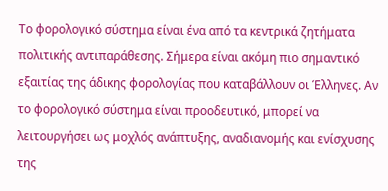Το φορολογικό σύστημα είναι ένα από τα κεντρικά ζητήματα πολιτικής αντιπαράθεσης. Σήμερα είναι ακόμη πιο σημαντικό εξαιτίας της άδικης φορολογίας που καταβάλλουν οι Έλληνες. Αν το φορολογικό σύστημα είναι προοδευτικό, μπορεί να λειτουργήσει ως μοχλός ανάπτυξης, αναδιανομής και ενίσχυσης της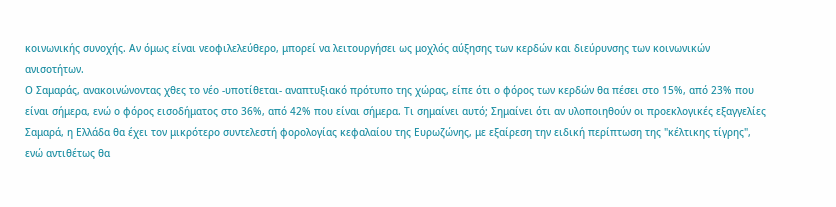κοινωνικής συνοχής. Αν όμως είναι νεοφιλελεύθερο, μπορεί να λειτουργήσει ως μοχλός αύξησης των κερδών και διεύρυνσης των κοινωνικών ανισοτήτων.
Ο Σαμαράς, ανακοινώνοντας χθες το νέο -υποτίθεται- αναπτυξιακό πρότυπο της χώρας, είπε ότι ο φόρος των κερδών θα πέσει στο 15%, από 23% που είναι σήμερα, ενώ ο φόρος εισοδήματος στο 36%, από 42% που είναι σήμερα. Τι σημαίνει αυτό; Σημαίνει ότι αν υλοποιηθούν οι προεκλογικές εξαγγελίες Σαμαρά, η Ελλάδα θα έχει τον μικρότερο συντελεστή φορολογίας κεφαλαίου της Ευρωζώνης, με εξαίρεση την ειδική περίπτωση της "κέλτικης τίγρης", ενώ αντιθέτως θα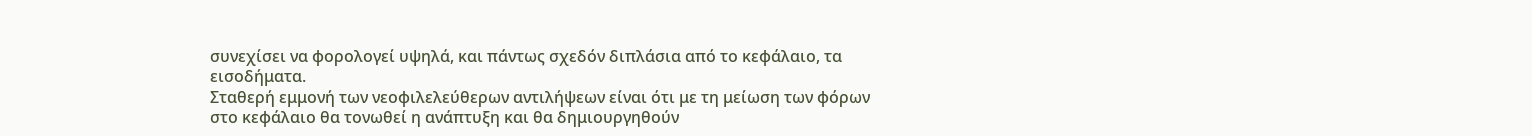συνεχίσει να φορολογεί υψηλά, και πάντως σχεδόν διπλάσια από το κεφάλαιο, τα εισοδήματα.
Σταθερή εμμονή των νεοφιλελεύθερων αντιλήψεων είναι ότι με τη μείωση των φόρων στο κεφάλαιο θα τονωθεί η ανάπτυξη και θα δημιουργηθούν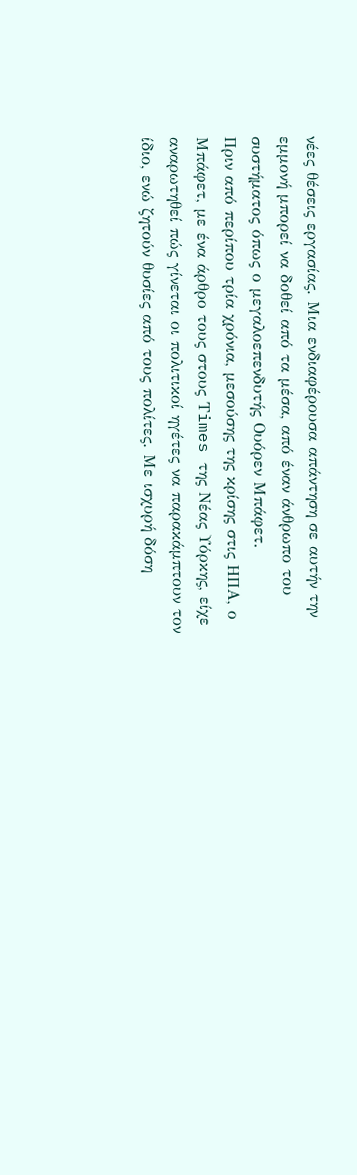νέες θέσεις εργασίας. Μια ενδιαφέρουσα απάντηση σε αυτήν την εμμονή μπορεί να δοθεί από τα μέσα, από έναν άνθρωπο του συστήματος όπως ο μεγαλοεπενδυτής Ουόρεν Μπάφετ.
Πριν από περίπου τρία χρόνια, μεσούσης της κρίσης στις ΗΠΑ, ο Μπάφετ, με ένα άρθρο τους στους Τimes της Νέας Υόρκης, είχε αναρωτηθεί πώς γίνεται οι πολιτικοί ηγέτες να παρακάμπτουν τον ίδιο, ενώ ζητούν θυσίες από τους πολίτες. Με ισχυρή δόση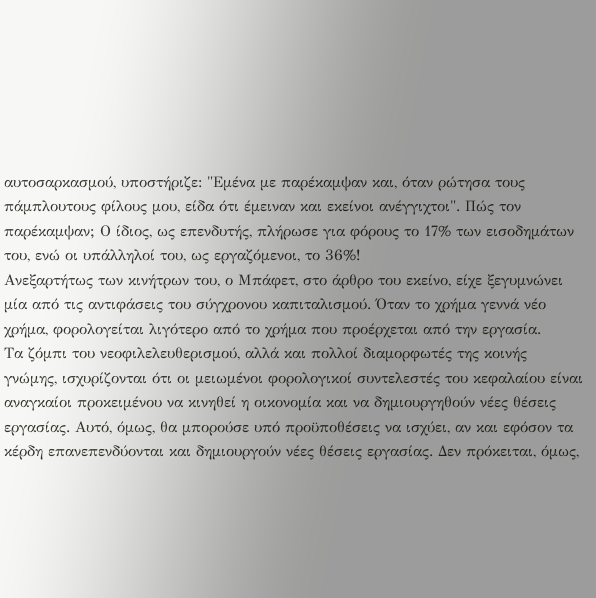αυτοσαρκασμού, υποστήριζε: "Εμένα με παρέκαμψαν και, όταν ρώτησα τους πάμπλουτους φίλους μου, είδα ότι έμειναν και εκείνοι ανέγγιχτοι". Πώς τον παρέκαμψαν; Ο ίδιος, ως επενδυτής, πλήρωσε για φόρους το 17% των εισοδημάτων του, ενώ οι υπάλληλοί του, ως εργαζόμενοι, το 36%!
Ανεξαρτήτως των κινήτρων του, ο Μπάφετ, στο άρθρο του εκείνο, είχε ξεγυμνώνει μία από τις αντιφάσεις του σύγχρονου καπιταλισμού. Όταν το χρήμα γεννά νέο χρήμα, φορολογείται λιγότερο από το χρήμα που προέρχεται από την εργασία.
Τα ζόμπι του νεοφιλελευθερισμού, αλλά και πολλοί διαμορφωτές της κοινής γνώμης, ισχυρίζονται ότι οι μειωμένοι φορολογικοί συντελεστές του κεφαλαίου είναι αναγκαίοι προκειμένου να κινηθεί η οικονομία και να δημιουργηθούν νέες θέσεις εργασίας. Αυτό, όμως, θα μπορούσε υπό προϋποθέσεις να ισχύει, αν και εφόσον τα κέρδη επανεπενδύονται και δημιουργούν νέες θέσεις εργασίας. Δεν πρόκειται, όμως,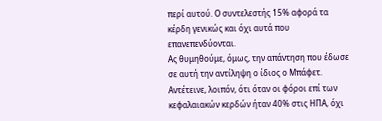περί αυτού. Ο συντελεστής 15% αφορά τα κέρδη γενικώς και όχι αυτά που επανεπενδύονται.
Ας θυμηθούμε, όμως, την απάντηση που έδωσε σε αυτή την αντίληψη ο ίδιος ο Μπάφετ. Αντέτεινε, λοιπόν, ότι όταν οι φόροι επί των κεφαλαιακών κερδών ήταν 40% στις ΗΠΑ, όχι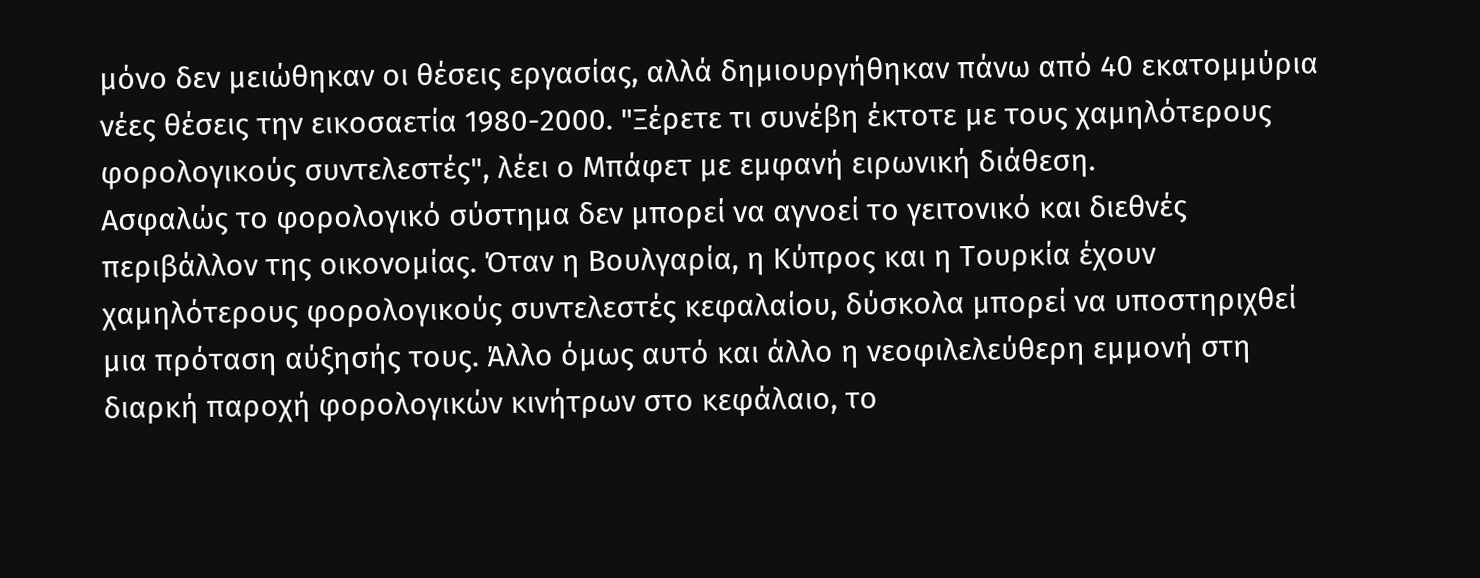μόνο δεν μειώθηκαν οι θέσεις εργασίας, αλλά δημιουργήθηκαν πάνω από 40 εκατομμύρια νέες θέσεις την εικοσαετία 1980-2000. "Ξέρετε τι συνέβη έκτοτε με τους χαμηλότερους φορολογικούς συντελεστές", λέει ο Μπάφετ με εμφανή ειρωνική διάθεση.
Ασφαλώς το φορολογικό σύστημα δεν μπορεί να αγνοεί το γειτονικό και διεθνές περιβάλλον της οικονομίας. Όταν η Βουλγαρία, η Κύπρος και η Τουρκία έχουν χαμηλότερους φορολογικούς συντελεστές κεφαλαίου, δύσκολα μπορεί να υποστηριχθεί μια πρόταση αύξησής τους. Άλλο όμως αυτό και άλλο η νεοφιλελεύθερη εμμονή στη διαρκή παροχή φορολογικών κινήτρων στο κεφάλαιο, το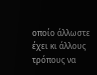οποίο άλλωστε έχει κι άλλους τρόπους να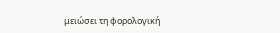μειώσει τη φορολογική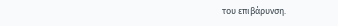του επιβάρυνση.